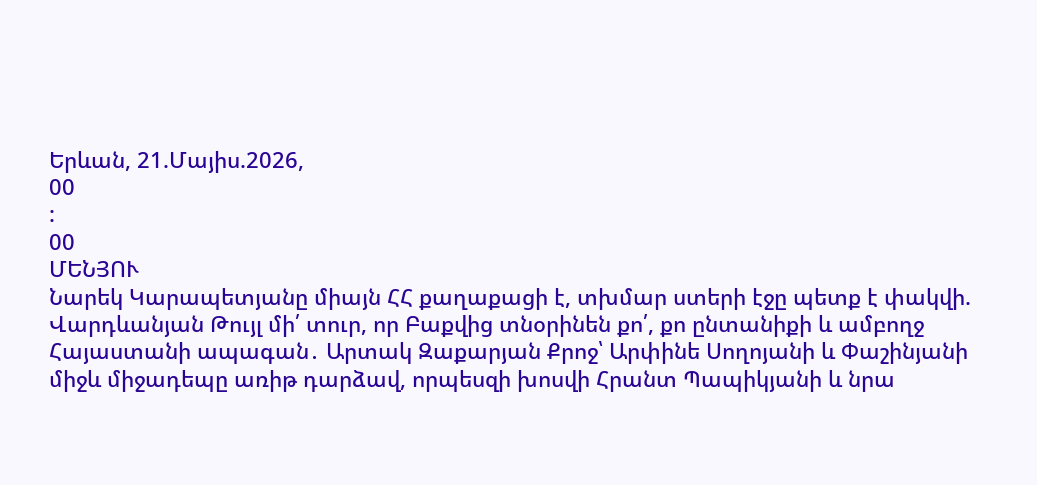Երևան, 21.Մայիս.2026,
00
:
00
ՄԵՆՅՈՒ
Նարեկ Կարապետյանը միայն ՀՀ քաղաքացի է, տխմար ստերի էջը պետք է փակվի. Վարդևանյան Թույլ մի՛ տուր, որ Բաքվից տնօրինեն քո՛, քո ընտանիքի և ամբողջ Հայաստանի ապագան․ Արտակ Զաքարյան Քրոջ՝ Արփինե Սողոյանի և Փաշինյանի միջև միջադեպը առիթ դարձավ, որպեսզի խոսվի Հրանտ Պապիկյանի և նրա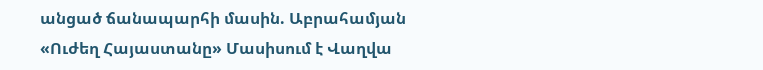անցած ճանապարհի մասին. Աբրահամյան «Ուժեղ Հայաստանը» Մասիսում է Վաղվա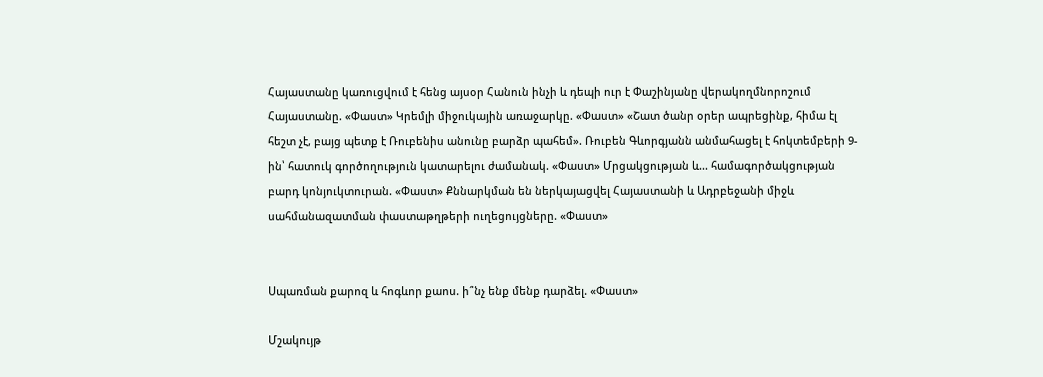Հայաստանը կառուցվում է հենց այսօր Հանուն ինչի և դեպի ուր է Փաշինյանը վերակողմնորոշում Հայաստանը. «Փաստ» Կրեմլի միջուկային առաջարկը. «Փաստ» «Շատ ծանր օրեր ապրեցինք, հիմա էլ հեշտ չէ, բայց պետք է Ռուբենիս անունը բարձր պահեմ». Ռուբեն Գևորգյանն անմահացել է հոկտեմբերի 9-ին՝ հատուկ գործողություն կատարելու ժամանակ. «Փաստ» Մրցակցության և... համագործակցության բարդ կոնյուկտուրան. «Փաստ» Քննարկման են ներկայացվել Հայաստանի և Ադրբեջանի միջև սահմանազատման փաստաթղթերի ուղեցույցները. «Փաստ»


Սպառման քարոզ և հոգևոր քաոս. ի՞նչ ենք մենք դարձել. «Փաստ»

Մշակույթ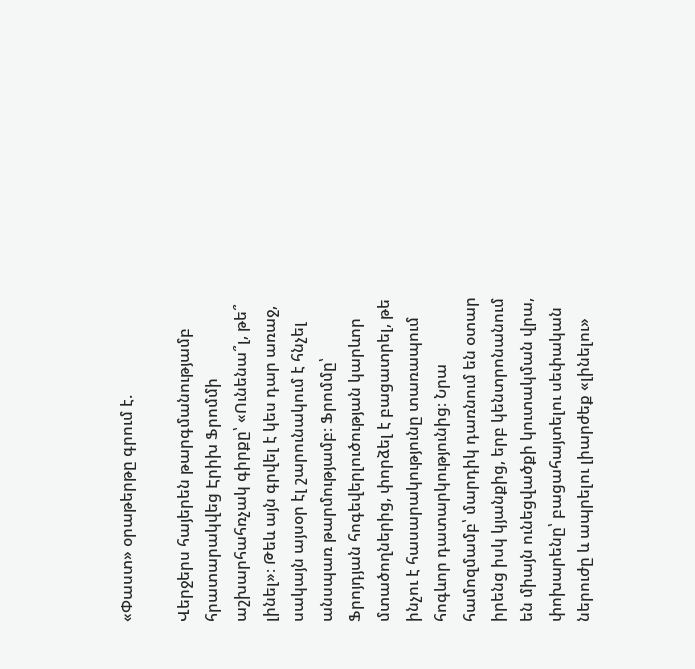«Փաստ» օրաթերթը գրում է.

Վերջերս հայերեն թարգմանությամբ հրատարակվեց Էրիխ Ֆրոմմի աշխարհահռչակ գիրքը՝ «Ունենա՞լ, թե՞ լինել»։ Թեև այն գրվել է կես դար առաջ, սակայն այսօր էլ շարունակում է հնչել անսպառ թարմությամբ։ Ֆրոմմը՝ Ֆրոյդյան հոգեվերլուծության կարևոր մտածողներից, փորձել է բացատրել, թե ինչու է հասարակությունը տառապում հոգևոր դատարկությունից։ Նրա համոզմամբ՝ մարդիկ դառնում են օտար իրենց իսկ կյանքից, երբ կենտրոնանում են միայն ունեցվածքի կուտակման վրա, փոխարենը՝ բացահայտելու սեփական ներուժը և ապրելու լիարժեք «լինելու»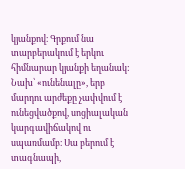կյանքով։ Գրքում նա տարբերակում է երկու հիմնարար կյանքի եղանակ: Նախ՝ «ունենալը», երբ մարդու արժեքը չափվում է ունեցվածքով, սոցիալական կարգավիճակով ու սպառմամբ։ Սա բերում է տագնապի,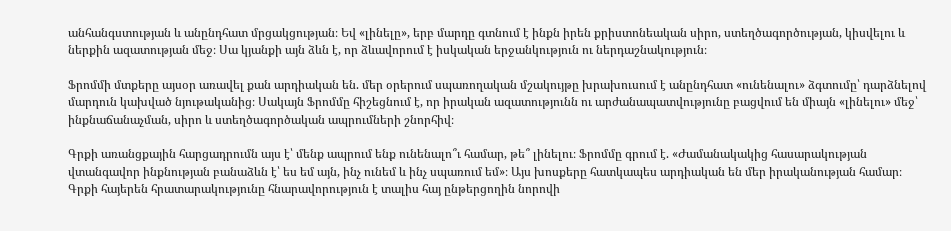անհանգստության և անընդհատ մրցակցության։ Եվ «լինելը», երբ մարդը գտնում է ինքն իրեն քրիստոնեական սիրո, ստեղծագործության, կիսվելու և ներքին ազատության մեջ։ Սա կյանքի այն ձևն է, որ ձևավորում է իսկական երջանկություն ու ներդաշնակություն։

Ֆրոմմի մտքերը այսօր առավել քան արդիական են. մեր օրերում սպառողական մշակույթը խրախուսում է անընդհատ «ունենալու» ձգտումը՝ դարձնելով մարդուն կախված նյութականից։ Սակայն Ֆրոմմը հիշեցնում է, որ իրական ազատությունն ու արժանապատվությունը բացվում են միայն «լինելու» մեջ՝ ինքնաճանաչման, սիրո և ստեղծագործական ապրումների շնորհիվ։

Գրքի առանցքային հարցադրումն այս է՝ մենք ապրում ենք ունենալո՞ւ համար, թե՞ լինելու։ Ֆրոմմը գրում է. «Ժամանակակից հասարակության վտանգավոր ինքնության բանաձևն է՝ ես եմ այն, ինչ ունեմ և ինչ սպառում եմ»։ Այս խոսքերը հատկապես արդիական են մեր իրականության համար։ Գրքի հայերեն հրատարակությունը հնարավորություն է տալիս հայ ընթերցողին նորովի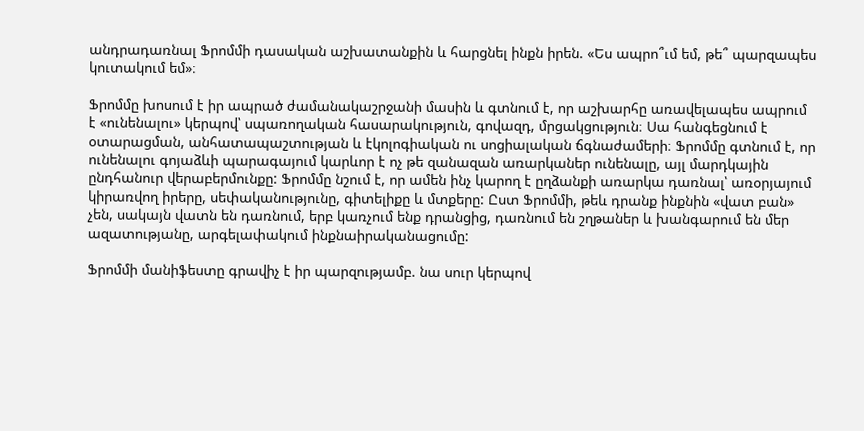անդրադառնալ Ֆրոմմի դասական աշխատանքին և հարցնել ինքն իրեն. «Ես ապրո՞ւմ եմ, թե՞ պարզապես կուտակում եմ»։

Ֆրոմմը խոսում է իր ապրած ժամանակաշրջանի մասին և գտնում է, որ աշխարհը առավելապես ապրում է «ունենալու» կերպով՝ սպառողական հասարակություն, գովազդ, մրցակցություն։ Սա հանգեցնում է օտարացման, անհատապաշտության և էկոլոգիական ու սոցիալական ճգնաժամերի։ Ֆրոմմը գտնում է, որ ունենալու գոյաձևի պարագայում կարևոր է ոչ թե զանազան առարկաներ ունենալը, այլ մարդկային ընդհանուր վերաբերմունքը: Ֆրոմմը նշում է, որ ամեն ինչ կարող է ըղձանքի առարկա դառնալ՝ առօրյայում կիրառվող իրերը, սեփականությունը, գիտելիքը և մտքերը: Ըստ Ֆրոմմի, թեև դրանք ինքնին «վատ բան» չեն, սակայն վատն են դառնում, երբ կառչում ենք դրանցից, դառնում են շղթաներ և խանգարում են մեր ազատությանը, արգելափակում ինքնաիրականացումը:

Ֆրոմմի մանիֆեստը գրավիչ է իր պարզությամբ. նա սուր կերպով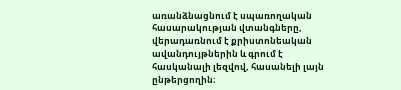առանձնացնում է սպառողական հասարակության վտանգները, վերադառնում է քրիստոնեական ավանդույթներին և գրում է հասկանալի լեզվով, հասանելի լայն ընթերցողին։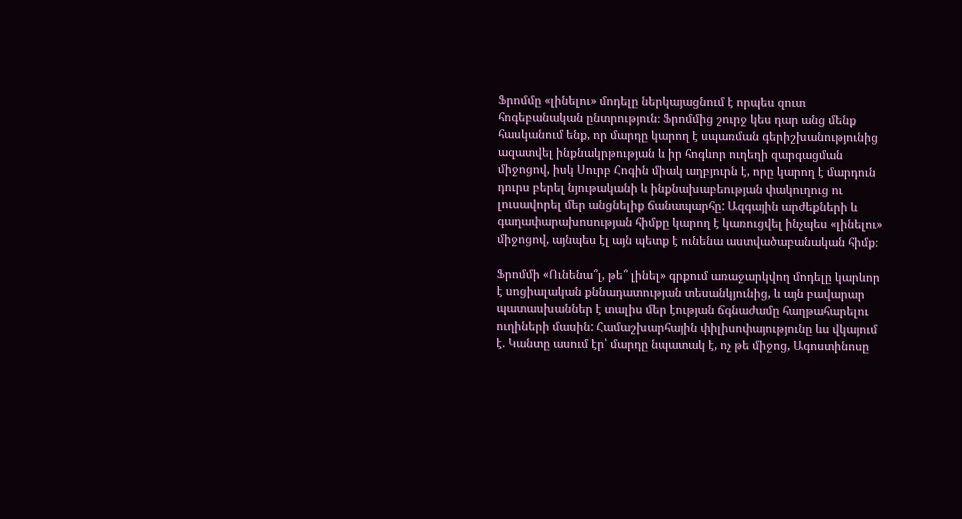Ֆրոմմը «լինելու» մոդելը ներկայացնում է որպես զուտ հոգեբանական ընտրություն։ Ֆրոմմից շուրջ կես դար անց մենք հասկանում ենք, որ մարդը կարող է սպառման գերիշխանությունից ազատվել ինքնակրթության և իր հոգևոր ուղեղի զարգացման միջոցով, իսկ Սուրբ Հոգին միակ աղբյուրն է, որը կարող է մարդուն դուրս բերել նյութականի և ինքնախաբեության փակուղուց ու լուսավորել մեր անցնելիք ճանապարհը: Ազգային արժեքների և գաղափարախոսության հիմքը կարող է կառուցվել ինչպես «լինելու» միջոցով, այնպես էլ այն պետք է ունենա աստվածաբանական հիմք։

Ֆրոմմի «Ունենա՞լ, թե՞ լինել» գրքում առաջարկվող մոդելը կարևոր է սոցիալական քննադատության տեսանկյունից, և այն բավարար պատասխաններ է տալիս մեր էության ճգնաժամը հաղթահարելու ուղիների մասին: Համաշխարհային փիլիսոփայությունը ևս վկայում է. Կանտը ասում էր՝ մարդը նպատակ է, ոչ թե միջոց, Ագոստինոսը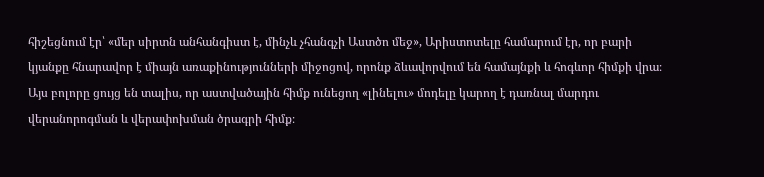հիշեցնում էր՝ «մեր սիրտն անհանգիստ է, մինչև չհանգչի Աստծո մեջ», Արիստոտելը համարում էր, որ բարի կյանքը հնարավոր է միայն առաքինությունների միջոցով, որոնք ձևավորվում են համայնքի և հոգևոր հիմքի վրա։ Այս բոլորը ցույց են տալիս, որ աստվածային հիմք ունեցող «լինելու» մոդելը կարող է դառնալ մարդու վերանորոգման և վերափոխման ծրագրի հիմք։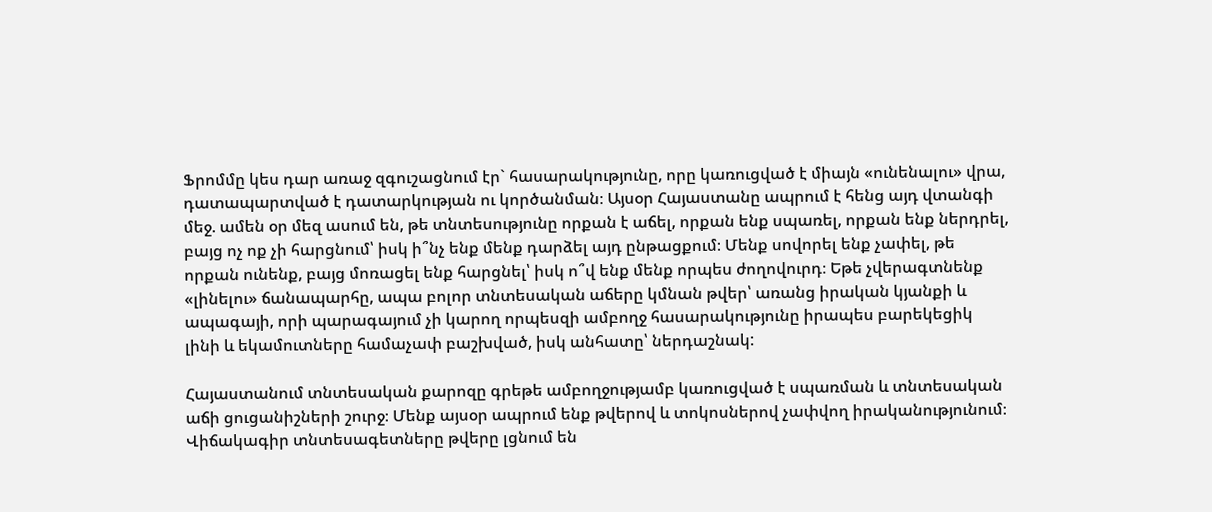Ֆրոմմը կես դար առաջ զգուշացնում էր` հասարակությունը, որը կառուցված է միայն «ունենալու» վրա, դատապարտված է դատարկության ու կործանման։ Այսօր Հայաստանը ապրում է հենց այդ վտանգի մեջ. ամեն օր մեզ ասում են, թե տնտեսությունը որքան է աճել, որքան ենք սպառել, որքան ենք ներդրել, բայց ոչ ոք չի հարցնում՝ իսկ ի՞նչ ենք մենք դարձել այդ ընթացքում։ Մենք սովորել ենք չափել, թե որքան ունենք, բայց մոռացել ենք հարցնել՝ իսկ ո՞վ ենք մենք որպես ժողովուրդ։ Եթե չվերագտնենք «լինելու» ճանապարհը, ապա բոլոր տնտեսական աճերը կմնան թվեր՝ առանց իրական կյանքի և ապագայի, որի պարագայում չի կարող որպեսզի ամբողջ հասարակությունը իրապես բարեկեցիկ լինի և եկամուտները համաչափ բաշխված, իսկ անհատը՝ ներդաշնակ:

Հայաստանում տնտեսական քարոզը գրեթե ամբողջությամբ կառուցված է սպառման և տնտեսական աճի ցուցանիշների շուրջ։ Մենք այսօր ապրում ենք թվերով և տոկոսներով չափվող իրականությունում։ Վիճակագիր տնտեսագետները թվերը լցնում են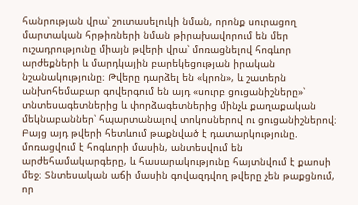հանրության վրա՝ շուտասելուկի նման, որոնք սուրացող մարտական հրթիռների նման թիրախավորում են մեր ուշադրությունը միայն թվերի վրա՝ մոռացնելով հոգևոր արժեքների և մարդկային բարեկեցության իրական նշանակությունը։ Թվերը դարձել են «կրոն», և շատերն անխոհեմաբար գովերգում են այդ «սուրբ ցուցանիշները»՝ տնտեսագետներից և փորձագետներից մինչև քաղաքական մեկնաբաններ՝ հպարտանալով տոկոսներով ու ցուցանիշներով։ Բայց այդ թվերի հետևում թաքնված է դատարկությունը. մոռացվում է հոգևորի մասին, անտեսվում են արժեհամակարգերը, և հասարակությունը հայտնվում է քաոսի մեջ։ Տնտեսական աճի մասին գովազդվող թվերը չեն թաքցնում, որ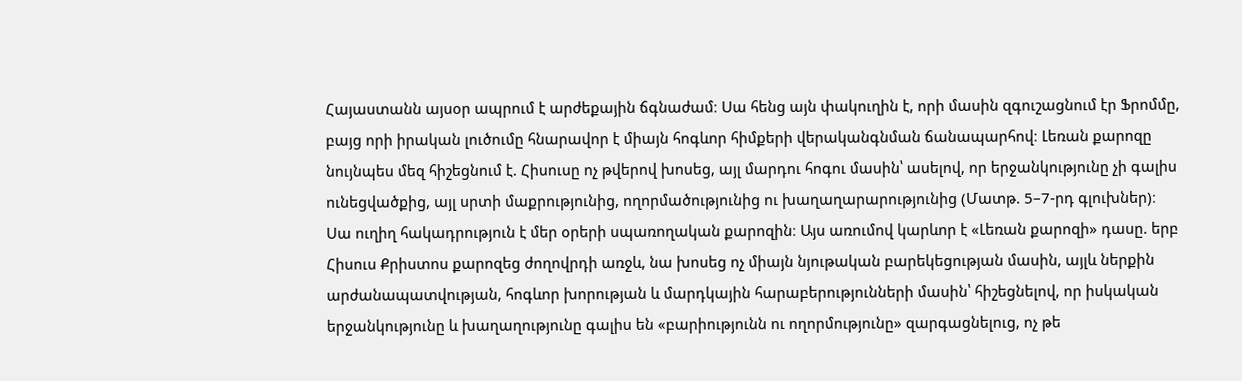Հայաստանն այսօր ապրում է արժեքային ճգնաժամ։ Սա հենց այն փակուղին է, որի մասին զգուշացնում էր Ֆրոմմը, բայց որի իրական լուծումը հնարավոր է միայն հոգևոր հիմքերի վերականգնման ճանապարհով։ Լեռան քարոզը նույնպես մեզ հիշեցնում է. Հիսուսը ոչ թվերով խոսեց, այլ մարդու հոգու մասին՝ ասելով, որ երջանկությունը չի գալիս ունեցվածքից, այլ սրտի մաքրությունից, ողորմածությունից ու խաղաղարարությունից (Մատթ. 5–7-րդ գլուխներ)։ Սա ուղիղ հակադրություն է մեր օրերի սպառողական քարոզին։ Այս առումով կարևոր է «Լեռան քարոզի» դասը. երբ Հիսուս Քրիստոս քարոզեց ժողովրդի առջև, նա խոսեց ոչ միայն նյութական բարեկեցության մասին, այլև ներքին արժանապատվության, հոգևոր խորության և մարդկային հարաբերությունների մասին՝ հիշեցնելով, որ իսկական երջանկությունը և խաղաղությունը գալիս են «բարիությունն ու ողորմությունը» զարգացնելուց, ոչ թե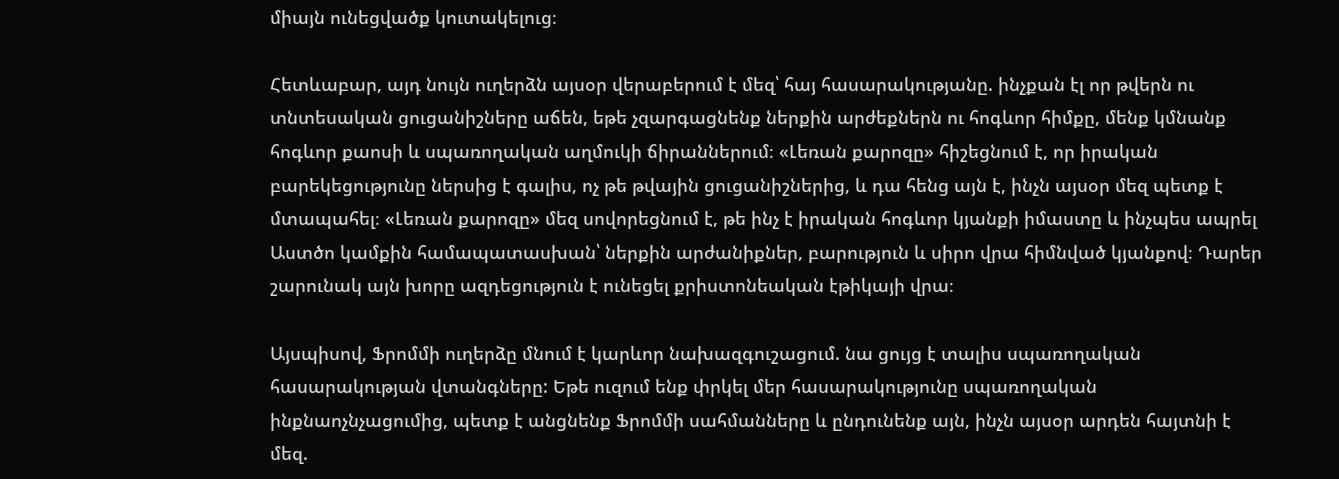միայն ունեցվածք կուտակելուց։

Հետևաբար, այդ նույն ուղերձն այսօր վերաբերում է մեզ՝ հայ հասարակությանը. ինչքան էլ որ թվերն ու տնտեսական ցուցանիշները աճեն, եթե չզարգացնենք ներքին արժեքներն ու հոգևոր հիմքը, մենք կմնանք հոգևոր քաոսի և սպառողական աղմուկի ճիրաններում։ «Լեռան քարոզը» հիշեցնում է, որ իրական բարեկեցությունը ներսից է գալիս, ոչ թե թվային ցուցանիշներից, և դա հենց այն է, ինչն այսօր մեզ պետք է մտապահել։ «Լեռան քարոզը» մեզ սովորեցնում է, թե ինչ է իրական հոգևոր կյանքի իմաստը և ինչպես ապրել Աստծո կամքին համապատասխան՝ ներքին արժանիքներ, բարություն և սիրո վրա հիմնված կյանքով։ Դարեր շարունակ այն խորը ազդեցություն է ունեցել քրիստոնեական էթիկայի վրա։

Այսպիսով, Ֆրոմմի ուղերձը մնում է կարևոր նախազգուշացում. նա ցույց է տալիս սպառողական հասարակության վտանգները: Եթե ուզում ենք փրկել մեր հասարակությունը սպառողական ինքնաոչնչացումից, պետք է անցնենք Ֆրոմմի սահմանները և ընդունենք այն, ինչն այսօր արդեն հայտնի է մեզ.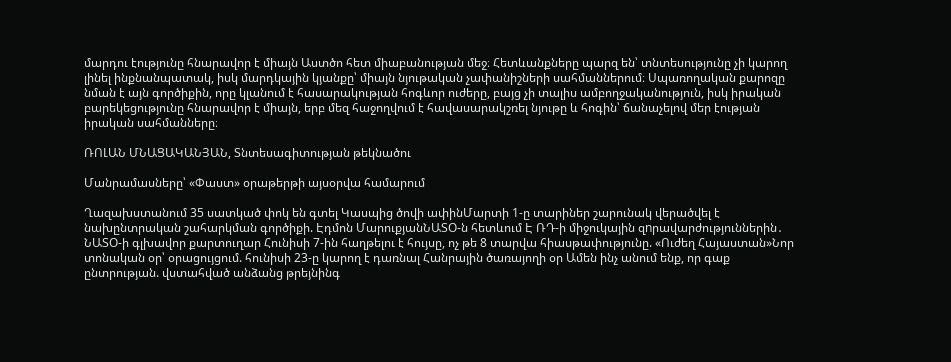մարդու էությունը հնարավոր է միայն Աստծո հետ միաբանության մեջ։ Հետևանքները պարզ են՝ տնտեսությունը չի կարող լինել ինքնանպատակ, իսկ մարդկային կյանքը՝ միայն նյութական չափանիշների սահմաններում։ Սպառողական քարոզը նման է այն գործիքին, որը կլանում է հասարակության հոգևոր ուժերը, բայց չի տալիս ամբողջականություն, իսկ իրական բարեկեցությունը հնարավոր է միայն, երբ մեզ հաջողվում է հավասարակշռել նյութը և հոգին՝ ճանաչելով մեր էության իրական սահմանները։

ՌՈԼԱՆ ՄՆԱՑԱԿԱՆՅԱՆ, Տնտեսագիտության թեկնածու

Մանրամասները՝ «Փաստ» օրաթերթի այսօրվա համարում

Ղազախստանում 35 սատկած փոկ են գտել Կասպից ծովի ափինՄարտի 1-ը տարիներ շարունակ վերածվել է նախընտրական շահարկման գործիքի. Էդմոն ՄարուքյանՆԱՏՕ-ն հետևում Է ՌԴ-ի միջուկային զnրավարժություններին․ ՆԱՏՕ-ի գլխավոր քարտուղար Հունիսի 7-ին հաղթելու է հույսը, ոչ թե 8 տարվա հիասթափությունը. «Ուժեղ Հայաստան»Նոր տոնական օր՝ օրացույցում. հունիսի 23-ը կարող է դառնալ Հանրային ծառայողի օր Ամեն ինչ անում ենք, որ գաք ընտրության. վստահված անձանց թրեյնինգ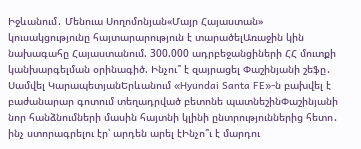Իջևանում․ Մենուա Սողոմոնյան«Մայր Հայաստան» կուսակցությունը հայտարարություն է տարածելԱռաջին կին նախագահը Հայաստանում. 300.000 ադրբեջանցիների ՀՀ մուտքի կանխարգելման օրինագիծ. Ինչու՞ է զայրացել Փաշինյանի շեֆը․ Սամվել ԿարապետյանԵրևանում «Hyundai Santa FE»-ն բախվել է բաժանարար գոտում տեղադրված բետոնե պատնեշինՓաշինյանի նոր հանձնումների մասին հայտնի կլինի ընտրություններից հետո․ ինչ ստորագրելու էր՝ արդեն արել էԻնչո՞ւ է մարդու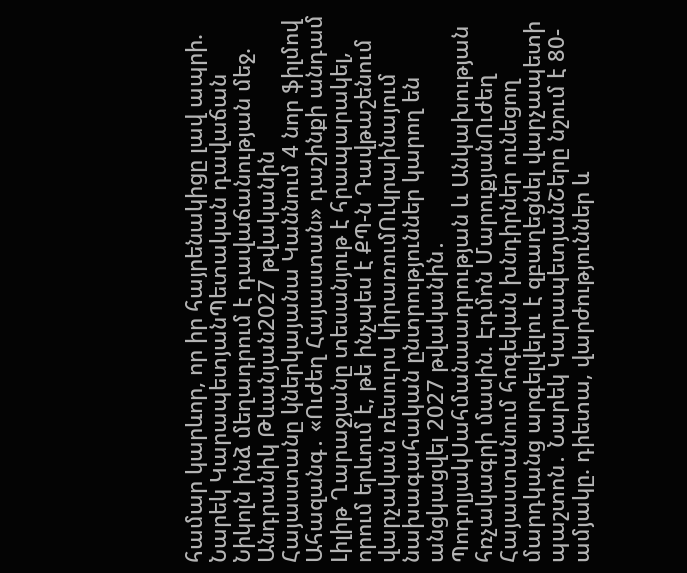համար կարևոր, որ իր հայրենակիցը լավ ապրի. Նարեկ ԿարապետյանՊետական դավաճան Նիկոլն ինձ մեղադրում է դավաճանության մեջ. Անդրանիկ Թևանյան2027 թվականին Հայաստանը կներկայանա Կաննում 4 նոր ֆիլմով Ահազանգ․ «Ուժեղ Հայաստան» դաշինքի անդամ Լիլիթ Ղարաջյանը տեսանյութ է հրապարակել, որում երևում է, թե ինչպես է ՔՊ-ն Դավթաշենում վարչական ռեսուրս կիրառումՈւկրաինայում նախագահական ընտրություններ կարող են անցկացվել 2027 թվականին․ ՊոդոլյակՍահմանաադրության և Անկախության հռչակագրի մասին. Էդմոն ՄարուքյանՈւժեղ Հայաստանում հոգեկան խնդիրներ ունեցող մարդկանց արգելվելու է զբաղեցնել վարչապետի պաշտոն․ Նարեկ ԿարապետյանՇերը նշում է 80-ամյակը. դիետա, վարժություններ և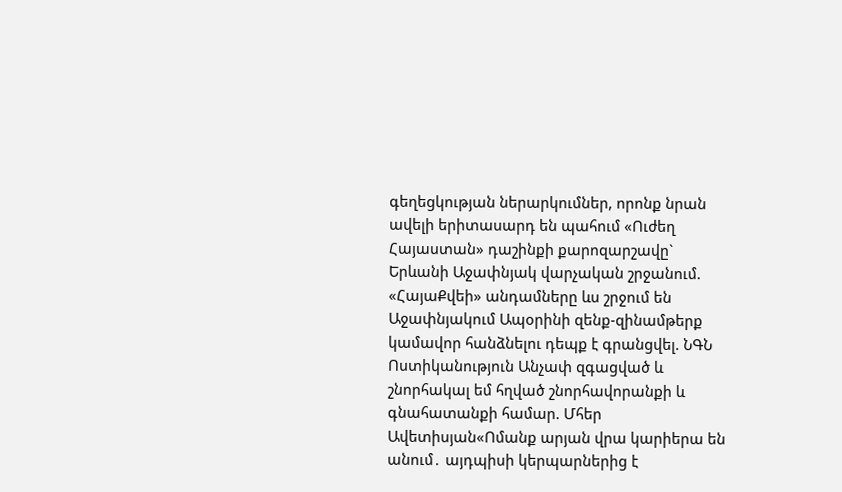գեղեցկության ներարկումներ, որոնք նրան ավելի երիտասարդ են պահում «Ուժեղ Հայաստան» դաշինքի քարոզարշավը` Երևանի Աջափնյակ վարչական շրջանում. «ՀայաՔվեի» անդամները ևս շրջում են Աջափնյակում Ապօրինի զենք-զինամթերք կամավոր հանձնելու դեպք է գրանցվել. ՆԳՆ Ոստիկանություն Անչափ զգացված և շնորհակալ եմ հղված շնորհավորանքի և գնահատանքի համար. Մհեր Ավետիսյան«Ոմանք արյան վրա կարիերա են անում․ այդպիսի կերպարներից է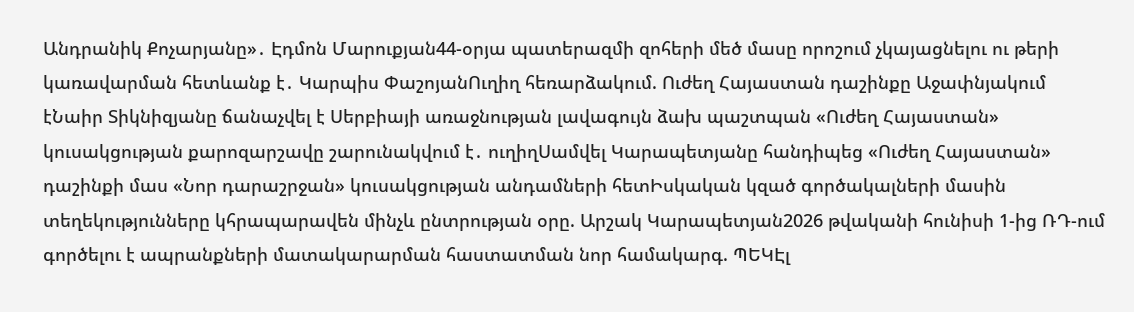Անդրանիկ Քոչարյանը»․ Էդմոն Մարուքյան44-օրյա պատերազմի զոհերի մեծ մասը որոշում չկայացնելու ու թերի կառավարման հետևանք է․ Կարպիս ՓաշոյանՈւղիղ հեռարձակում. Ուժեղ Հայաստան դաշինքը Աջափնյակում էՆաիր Տիկնիզյանը ճանաչվել է Սերբիայի առաջնության լավագույն ձախ պաշտպան «Ուժեղ Հայաստան» կուսակցության քարոզարշավը շարունակվում է․ ուղիղՍամվել Կարապետյանը հանդիպեց «Ուժեղ Հայաստան» դաշինքի մաս «Նոր դարաշրջան» կուսակցության անդամների հետԻսկական կզած գործակալների մասին տեղեկությունները կհրապարավեն մինչև ընտրության օրը. Արշակ Կարապետյան2026 թվականի հունիսի 1-ից ՌԴ-ում գործելու է ապրանքների մատակարարման հաստատման նոր համակարգ. ՊԵԿԷլ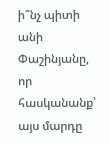ի՞նչ պիտի անի Փաշինյանը, որ հասկանանք՝ այս մարդը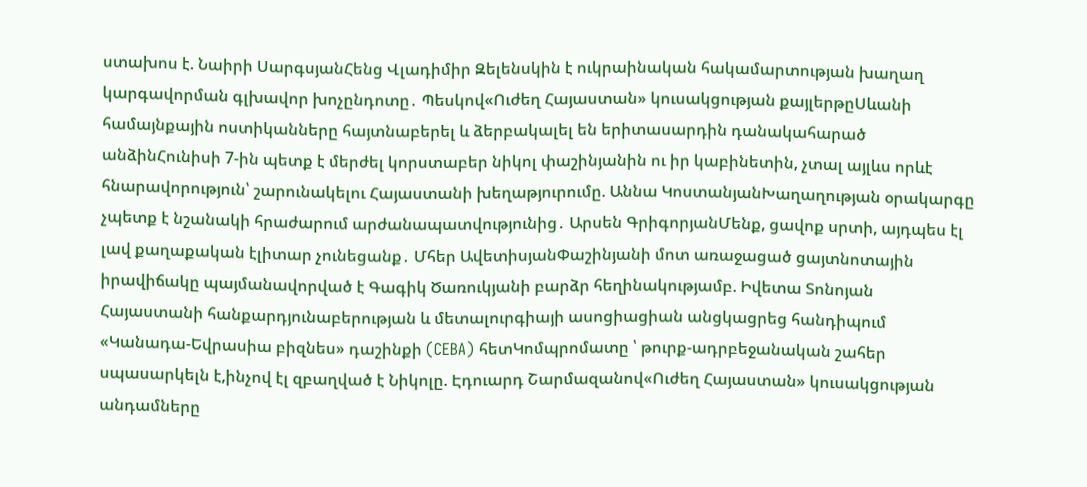ստախոս է. Նաիրի ՍարգսյանՀենց Վլադիմիր Զելենսկին է ուկրաինական հակամարտության խաղաղ կարգավորման գլխավոր խոչընդոտը․ Պեսկով«Ուժեղ Հայաստան» կուսակցության քայլերթըՍևանի համայնքային ոստիկանները հայտնաբերել և ձերբակալել են երիտասարդին դանակահարած անձինՀունիսի 7-ին պետք է մերժել կորստաբեր նիկոլ փաշինյանին ու իր կաբինետին, չտալ այլևս որևէ հնարավորություն՝ շարունակելու Հայաստանի խեղաթյուրումը. Աննա ԿոստանյանԽաղաղության օրակարգը չպետք է նշանակի հրաժարում արժանապատվությունից․ Արսեն ԳրիգորյանՄենք, ցավոք սրտի, այդպես էլ լավ քաղաքական էլիտար չունեցանք․ Մհեր ԱվետիսյանՓաշինյանի մոտ առաջացած ցայտնոտային իրավիճակը պայմանավորված է Գագիկ Ծառուկյանի բարձր հեղինակությամբ. Իվետա Տոնոյան Հայաստանի հանքարդյունաբերության և մետալուրգիայի ասոցիացիան անցկացրեց հանդիպում «Կանադա-Եվրասիա բիզնես» դաշինքի (CEBA) հետԿոմպրոմատը ՝ թուրք-ադրբեջանական շահեր սպասարկելն է,ինչով էլ զբաղված է Նիկոլը. Էդուարդ Շարմազանով«Ուժեղ Հայաստան» կուսակցության անդամները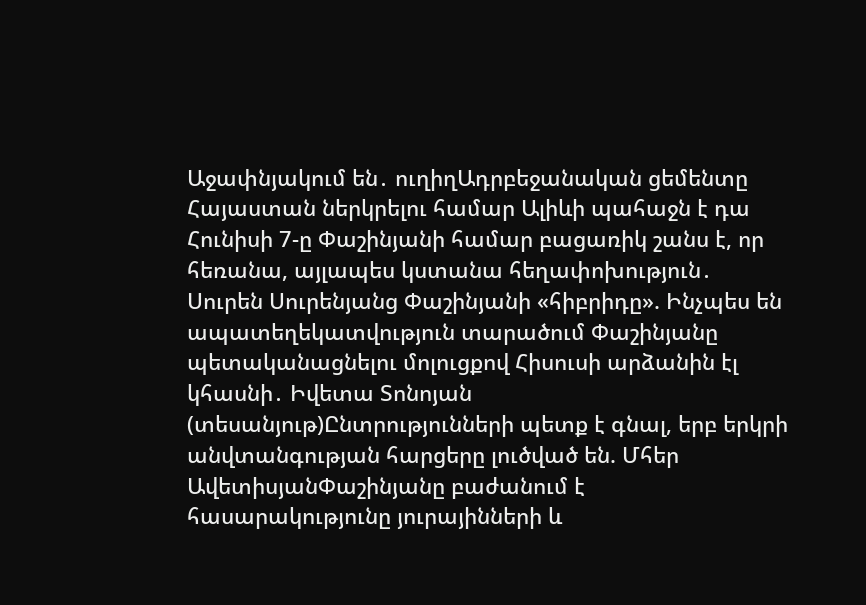Աջափնյակում են․ ուղիղԱդրբեջանական ցեմենտը Հայաստան ներկրելու համար Ալիևի պահաջն է դա Հունիսի 7-ը Փաշինյանի համար բացառիկ շանս է, որ հեռանա, այլապես կստանա հեղափոխություն․ Սուրեն Սուրենյանց Փաշինյանի «հիբրիդը». Ինչպես են ապատեղեկատվություն տարածում Փաշինյանը պետականացնելու մոլուցքով Հիսուսի արձանին էլ կհասնի․ Իվետա Տոնոյան (տեսանյութ)Ընտրությունների պետք է գնալ, երբ երկրի անվտանգության հարցերը լուծված են. Մհեր ԱվետիսյանՓաշինյանը բաժանում է հասարակությունը յուրայինների և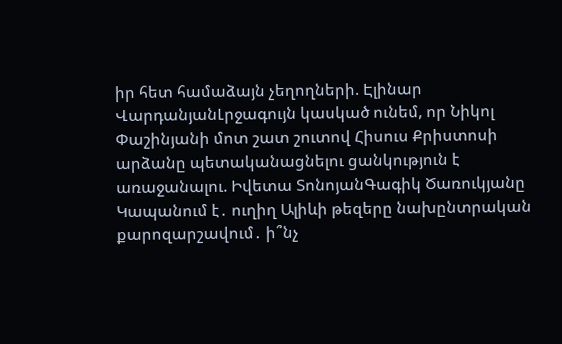իր հետ համաձայն չեղողների. Էլինար ՎարդանյանԼրջագույն կասկած ունեմ, որ Նիկոլ Փաշինյանի մոտ շատ շուտով Հիսուս Քրիստոսի արձանը պետականացնելու ցանկություն է առաջանալու. Իվետա ՏոնոյանԳագիկ Ծառուկյանը Կապանում է․ ուղիղ Ալիևի թեզերը նախընտրական քարոզարշավում․ ի՞նչ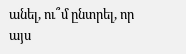անել, ու՞մ ընտրել, որ այս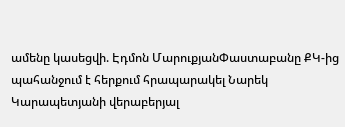ամենը կասեցվի. Էդմոն ՄարուքյանՓաստաբանը ՔԿ-ից պահանջում է հերքում հրապարակել Նարեկ Կարապետյանի վերաբերյալ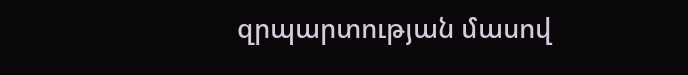զրպարտության մասով